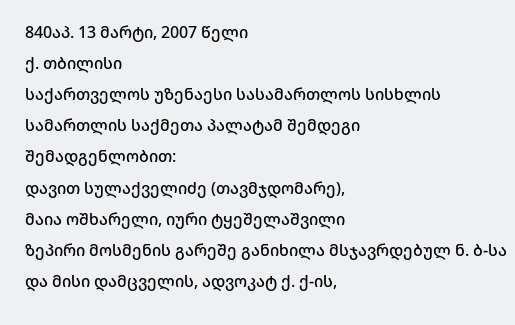840აპ. 13 მარტი, 2007 წელი
ქ. თბილისი
საქართველოს უზენაესი სასამართლოს სისხლის სამართლის საქმეთა პალატამ შემდეგი შემადგენლობით:
დავით სულაქველიძე (თავმჯდომარე),
მაია ოშხარელი, იური ტყეშელაშვილი
ზეპირი მოსმენის გარეშე განიხილა მსჯავრდებულ ნ. ბ-სა და მისი დამცველის, ადვოკატ ქ. ქ-ის,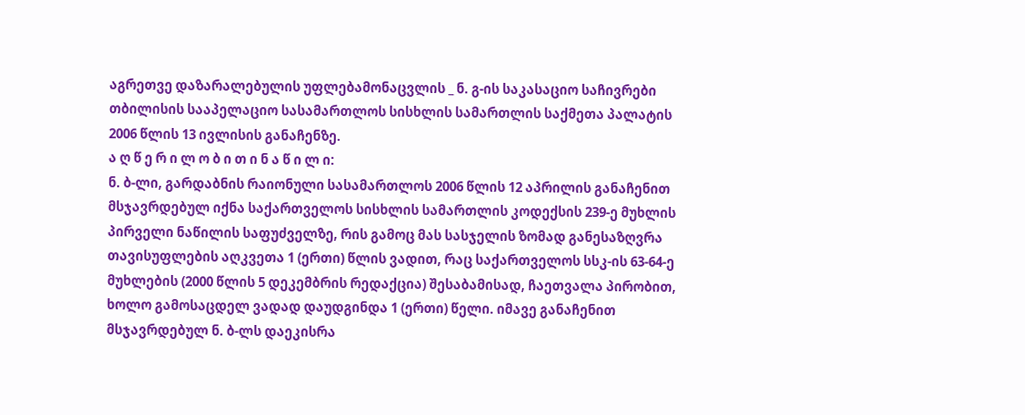აგრეთვე დაზარალებულის უფლებამონაცვლის _ ნ. გ-ის საკასაციო საჩივრები თბილისის სააპელაციო სასამართლოს სისხლის სამართლის საქმეთა პალატის 2006 წლის 13 ივლისის განაჩენზე.
ა ღ წ ე რ ი ლ ო ბ ი თ ი ნ ა წ ი ლ ი:
ნ. ბ-ლი, გარდაბნის რაიონული სასამართლოს 2006 წლის 12 აპრილის განაჩენით მსჯავრდებულ იქნა საქართველოს სისხლის სამართლის კოდექსის 239-ე მუხლის პირველი ნაწილის საფუძველზე, რის გამოც მას სასჯელის ზომად განესაზღვრა თავისუფლების აღკვეთა 1 (ერთი) წლის ვადით, რაც საქართველოს სსკ-ის 63-64-ე მუხლების (2000 წლის 5 დეკემბრის რედაქცია) შესაბამისად, ჩაეთვალა პირობით, ხოლო გამოსაცდელ ვადად დაუდგინდა 1 (ერთი) წელი. იმავე განაჩენით მსჯავრდებულ ნ. ბ-ლს დაეკისრა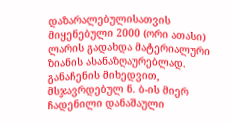დაზარალებულისათვის მიყენებული 2000 (ორი ათასი) ლარის გადახდა მატერიალური ზიანის ასანაზღაურებლად.
განაჩენის მიხედვით, მსჯავრდებულ ნ. ბ-ის მიერ ჩადენილი დანაშაული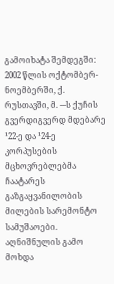გამოიხატა შემდეგში: 2002 წლის ოქტომბერ-ნოემბერში, ქ. რუსთავში, მ. ---ს ქუჩის გვერდიგვერდ მდებარე ¹22-ე და ¹24-ე კორპუსების მცხოვრებლებმა ჩაატარეს გაზგაყვანილობის მილების სარემონტო სამუშაოები. აღნიშნულის გამო მოხდა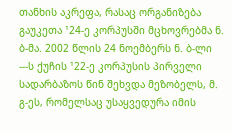თანხის აკრეფა, რასაც ორგანიზება გაუკეთა ¹24-ე კორპუსში მცხოვრებმა ნ. ბ-მა. 2002 წლის 24 ნოემბერს ნ. ბ-ლი ---ს ქუჩის ¹22-ე კორპუსის პირველი სადარბაზოს წინ შეხვდა მეზობელს, მ. გ-ეს, რომელსაც უსაყვედურა იმის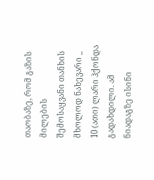თაობაზე, რომ გაზის მილების შემოსაყვანი თანხის მხოლოდ ნახევარი _ 10 (ათი) ლარი ჰქონდა გადახდილი. ამ ნიადაგზე ისინი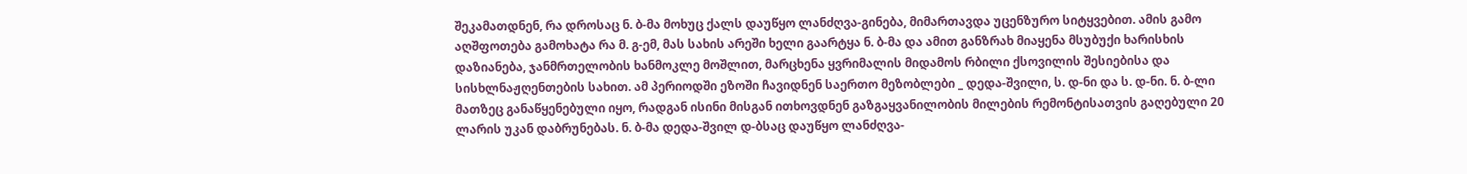შეკამათდნენ, რა დროსაც ნ. ბ-მა მოხუც ქალს დაუწყო ლანძღვა-გინება, მიმართავდა უცენზურო სიტყვებით. ამის გამო აღშფოთება გამოხატა რა მ. გ-ემ, მას სახის არეში ხელი გაარტყა ნ. ბ-მა და ამით განზრახ მიაყენა მსუბუქი ხარისხის დაზიანება, ჯანმრთელობის ხანმოკლე მოშლით, მარცხენა ყვრიმალის მიდამოს რბილი ქსოვილის შესიებისა და სისხლნაჟღენთების სახით. ამ პერიოდში ეზოში ჩავიდნენ საერთო მეზობლები _ დედა-შვილი, ს. დ-ნი და ს. დ-ნი. ნ. ბ-ლი მათზეც განაწყენებული იყო, რადგან ისინი მისგან ითხოვდნენ გაზგაყვანილობის მილების რემონტისათვის გაღებული 20 ლარის უკან დაბრუნებას. ნ. ბ-მა დედა-შვილ დ-ბსაც დაუწყო ლანძღვა-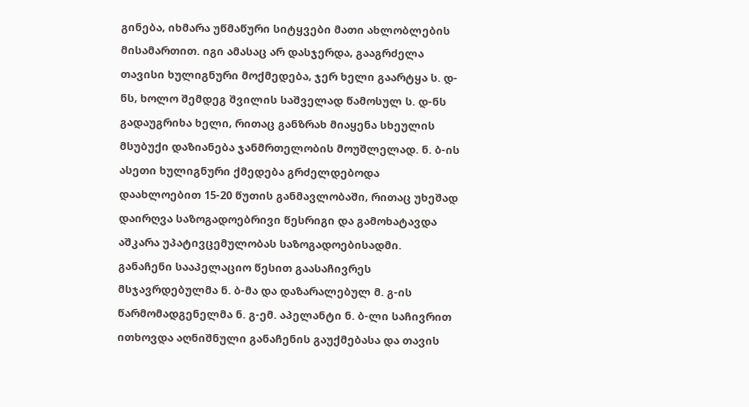გინება, იხმარა უწმაწური სიტყვები მათი ახლობლების მისამართით. იგი ამასაც არ დასჯერდა, გააგრძელა თავისი ხულიგნური მოქმედება, ჯერ ხელი გაარტყა ს. დ-ნს, ხოლო შემდეგ შვილის საშველად წამოსულ ს. დ-ნს გადაუგრიხა ხელი, რითაც განზრახ მიაყენა სხეულის მსუბუქი დაზიანება ჯანმრთელობის მოუშლელად. ნ. ბ-ის ასეთი ხულიგნური ქმედება გრძელდებოდა დაახლოებით 15-20 წუთის განმავლობაში, რითაც უხეშად დაირღვა საზოგადოებრივი წესრიგი და გამოხატავდა აშკარა უპატივცემულობას საზოგადოებისადმი.
განაჩენი სააპელაციო წესით გაასაჩივრეს მსჯავრდებულმა ნ. ბ-მა და დაზარალებულ მ. გ-ის წარმომადგენელმა ნ. გ-ემ. აპელანტი ნ. ბ-ლი საჩივრით ითხოვდა აღნიშნული განაჩენის გაუქმებასა და თავის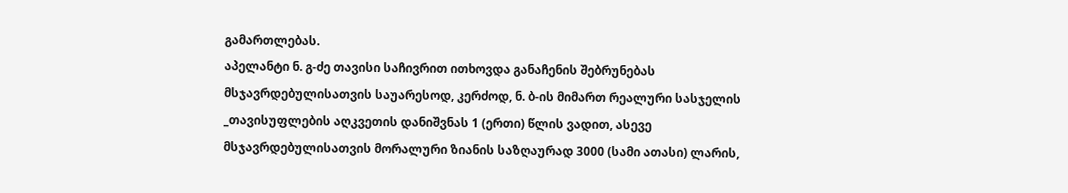გამართლებას.
აპელანტი ნ. გ-ძე თავისი საჩივრით ითხოვდა განაჩენის შებრუნებას მსჯავრდებულისათვის საუარესოდ, კერძოდ, ნ. ბ-ის მიმართ რეალური სასჯელის _თავისუფლების აღკვეთის დანიშვნას 1 (ერთი) წლის ვადით, ასევე მსჯავრდებულისათვის მორალური ზიანის საზღაურად 3000 (სამი ათასი) ლარის,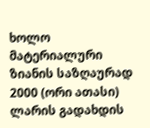ხოლო მატერიალური ზიანის საზღაურად 2000 (ორი ათასი) ლარის გადახდის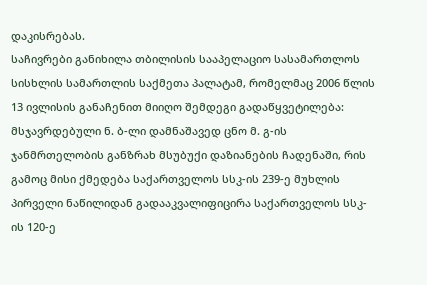დაკისრებას.
საჩივრები განიხილა თბილისის სააპელაციო სასამართლოს სისხლის სამართლის საქმეთა პალატამ, რომელმაც 2006 წლის 13 ივლისის განაჩენით მიიღო შემდეგი გადაწყვეტილება:
მსჯავრდებული ნ. ბ-ლი დამნაშავედ ცნო მ. გ-ის ჯანმრთელობის განზრახ მსუბუქი დაზიანების ჩადენაში, რის გამოც მისი ქმედება საქართველოს სსკ-ის 239-ე მუხლის პირველი ნაწილიდან გადააკვალიფიცირა საქართველოს სსკ-ის 120-ე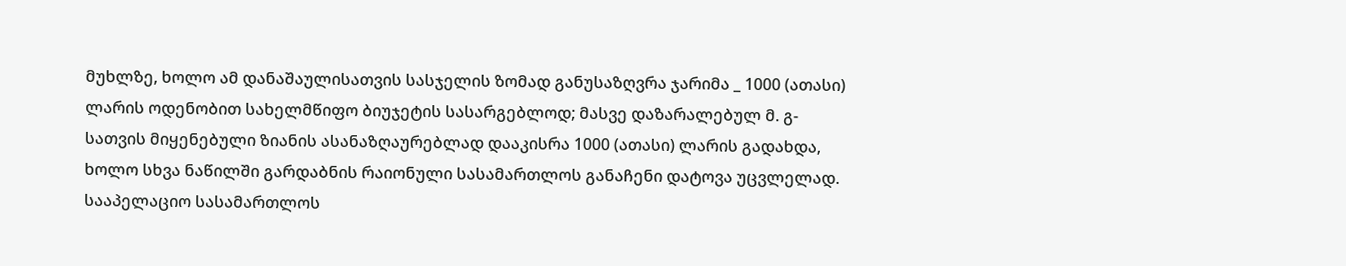მუხლზე, ხოლო ამ დანაშაულისათვის სასჯელის ზომად განუსაზღვრა ჯარიმა _ 1000 (ათასი) ლარის ოდენობით სახელმწიფო ბიუჯეტის სასარგებლოდ; მასვე დაზარალებულ მ. გ-სათვის მიყენებული ზიანის ასანაზღაურებლად დააკისრა 1000 (ათასი) ლარის გადახდა, ხოლო სხვა ნაწილში გარდაბნის რაიონული სასამართლოს განაჩენი დატოვა უცვლელად.
სააპელაციო სასამართლოს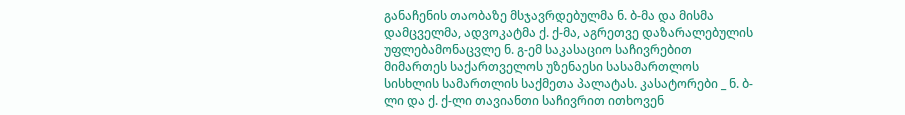განაჩენის თაობაზე მსჯავრდებულმა ნ. ბ-მა და მისმა დამცველმა, ადვოკატმა ქ. ქ-მა, აგრეთვე დაზარალებულის უფლებამონაცვლე ნ. გ-ემ საკასაციო საჩივრებით მიმართეს საქართველოს უზენაესი სასამართლოს სისხლის სამართლის საქმეთა პალატას. კასატორები _ ნ. ბ-ლი და ქ. ქ-ლი თავიანთი საჩივრით ითხოვენ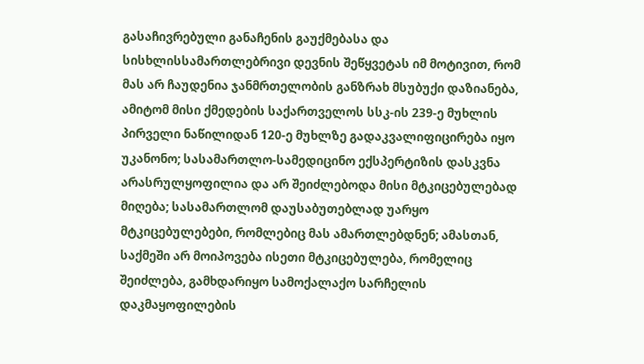გასაჩივრებული განაჩენის გაუქმებასა და სისხლისსამართლებრივი დევნის შეწყვეტას იმ მოტივით, რომ მას არ ჩაუდენია ჯანმრთელობის განზრახ მსუბუქი დაზიანება, ამიტომ მისი ქმედების საქართველოს სსკ-ის 239-ე მუხლის პირველი ნაწილიდან 120-ე მუხლზე გადაკვალიფიცირება იყო უკანონო; სასამართლო-სამედიცინო ექსპერტიზის დასკვნა არასრულყოფილია და არ შეიძლებოდა მისი მტკიცებულებად მიღება; სასამართლომ დაუსაბუთებლად უარყო მტკიცებულებები, რომლებიც მას ამართლებდნენ; ამასთან, საქმეში არ მოიპოვება ისეთი მტკიცებულება, რომელიც შეიძლება, გამხდარიყო სამოქალაქო სარჩელის დაკმაყოფილების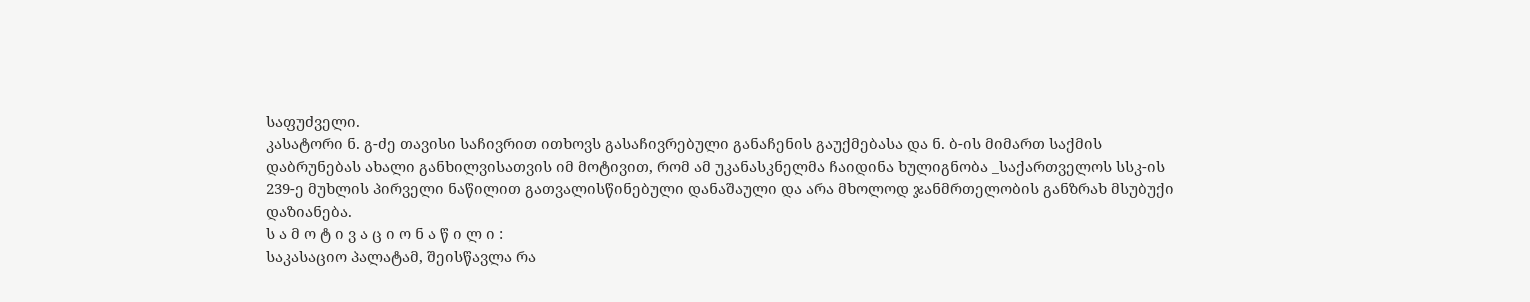საფუძველი.
კასატორი ნ. გ-ძე თავისი საჩივრით ითხოვს გასაჩივრებული განაჩენის გაუქმებასა და ნ. ბ-ის მიმართ საქმის დაბრუნებას ახალი განხილვისათვის იმ მოტივით, რომ ამ უკანასკნელმა ჩაიდინა ხულიგნობა _საქართველოს სსკ-ის 239-ე მუხლის პირველი ნაწილით გათვალისწინებული დანაშაული და არა მხოლოდ ჯანმრთელობის განზრახ მსუბუქი დაზიანება.
ს ა მ ო ტ ი ვ ა ც ი ო ნ ა წ ი ლ ი :
საკასაციო პალატამ, შეისწავლა რა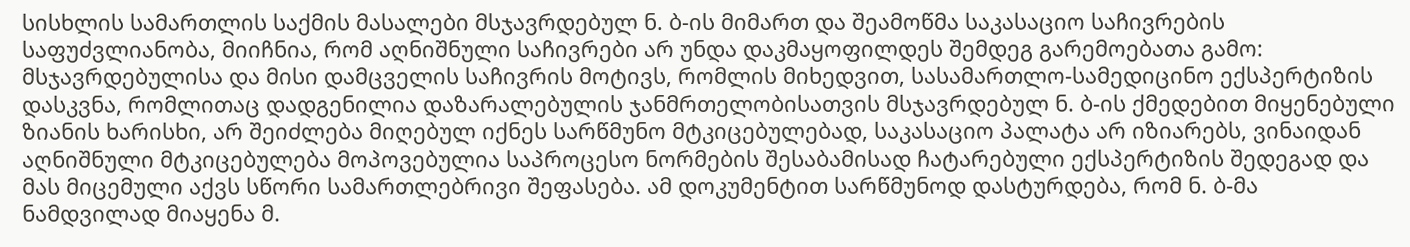სისხლის სამართლის საქმის მასალები მსჯავრდებულ ნ. ბ-ის მიმართ და შეამოწმა საკასაციო საჩივრების საფუძვლიანობა, მიიჩნია, რომ აღნიშნული საჩივრები არ უნდა დაკმაყოფილდეს შემდეგ გარემოებათა გამო:
მსჯავრდებულისა და მისი დამცველის საჩივრის მოტივს, რომლის მიხედვით, სასამართლო-სამედიცინო ექსპერტიზის დასკვნა, რომლითაც დადგენილია დაზარალებულის ჯანმრთელობისათვის მსჯავრდებულ ნ. ბ-ის ქმედებით მიყენებული ზიანის ხარისხი, არ შეიძლება მიღებულ იქნეს სარწმუნო მტკიცებულებად, საკასაციო პალატა არ იზიარებს, ვინაიდან აღნიშნული მტკიცებულება მოპოვებულია საპროცესო ნორმების შესაბამისად ჩატარებული ექსპერტიზის შედეგად და მას მიცემული აქვს სწორი სამართლებრივი შეფასება. ამ დოკუმენტით სარწმუნოდ დასტურდება, რომ ნ. ბ-მა ნამდვილად მიაყენა მ.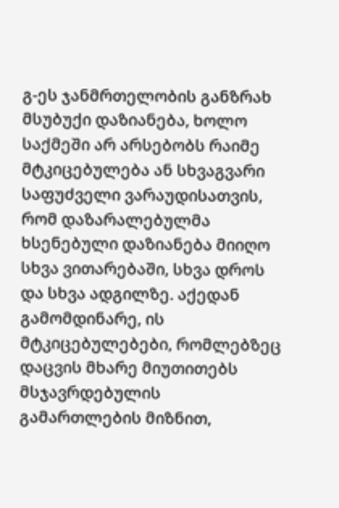გ-ეს ჯანმრთელობის განზრახ მსუბუქი დაზიანება, ხოლო საქმეში არ არსებობს რაიმე მტკიცებულება ან სხვაგვარი საფუძველი ვარაუდისათვის, რომ დაზარალებულმა ხსენებული დაზიანება მიიღო სხვა ვითარებაში, სხვა დროს და სხვა ადგილზე. აქედან გამომდინარე, ის მტკიცებულებები, რომლებზეც დაცვის მხარე მიუთითებს მსჯავრდებულის გამართლების მიზნით,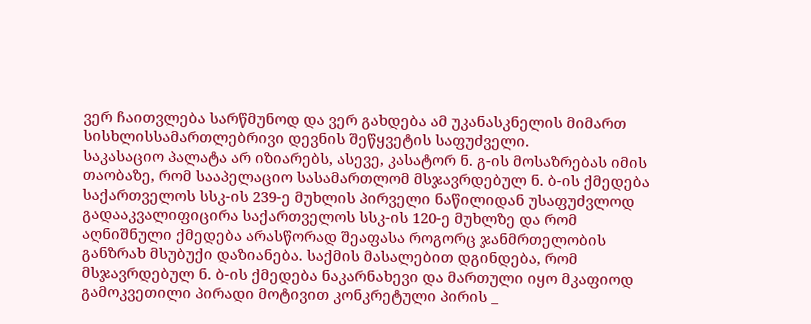ვერ ჩაითვლება სარწმუნოდ და ვერ გახდება ამ უკანასკნელის მიმართ სისხლისსამართლებრივი დევნის შეწყვეტის საფუძველი.
საკასაციო პალატა არ იზიარებს, ასევე, კასატორ ნ. გ-ის მოსაზრებას იმის თაობაზე, რომ სააპელაციო სასამართლომ მსჯავრდებულ ნ. ბ-ის ქმედება საქართველოს სსკ-ის 239-ე მუხლის პირველი ნაწილიდან უსაფუძვლოდ გადააკვალიფიცირა საქართველოს სსკ-ის 120-ე მუხლზე და რომ აღნიშნული ქმედება არასწორად შეაფასა როგორც ჯანმრთელობის განზრახ მსუბუქი დაზიანება. საქმის მასალებით დგინდება, რომ მსჯავრდებულ ნ. ბ-ის ქმედება ნაკარნახევი და მართული იყო მკაფიოდ გამოკვეთილი პირადი მოტივით კონკრეტული პირის _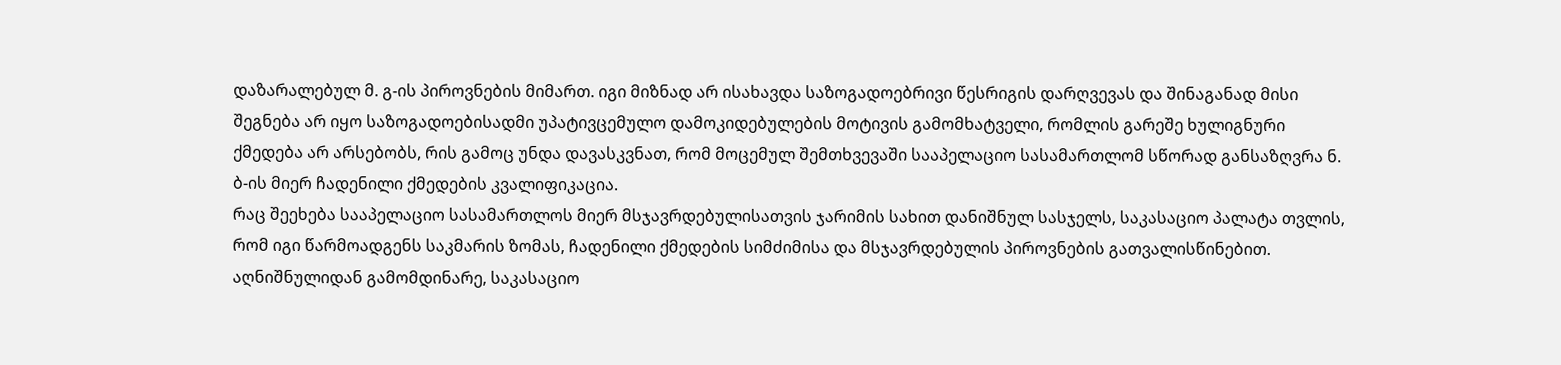დაზარალებულ მ. გ-ის პიროვნების მიმართ. იგი მიზნად არ ისახავდა საზოგადოებრივი წესრიგის დარღვევას და შინაგანად მისი შეგნება არ იყო საზოგადოებისადმი უპატივცემულო დამოკიდებულების მოტივის გამომხატველი, რომლის გარეშე ხულიგნური ქმედება არ არსებობს, რის გამოც უნდა დავასკვნათ, რომ მოცემულ შემთხვევაში სააპელაციო სასამართლომ სწორად განსაზღვრა ნ. ბ-ის მიერ ჩადენილი ქმედების კვალიფიკაცია.
რაც შეეხება სააპელაციო სასამართლოს მიერ მსჯავრდებულისათვის ჯარიმის სახით დანიშნულ სასჯელს, საკასაციო პალატა თვლის, რომ იგი წარმოადგენს საკმარის ზომას, ჩადენილი ქმედების სიმძიმისა და მსჯავრდებულის პიროვნების გათვალისწინებით.
აღნიშნულიდან გამომდინარე, საკასაციო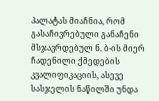პალატას მიაჩნია, რომ გასაჩივრებული განაჩენი მსჯავრდებულ ნ. ბ-ის მიერ ჩადენილი ქმედების კვალიფიკაციის, ასევე სასჯელის ნაწილში უნდა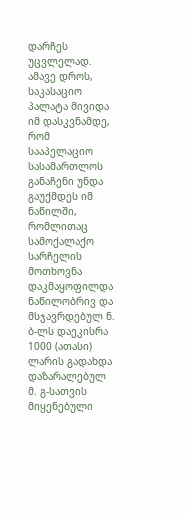დარჩეს უცვლელად.
ამავე დროს, საკასაციო პალატა მივიდა იმ დასკვნამდე, რომ სააპელაციო სასამართლოს განაჩენი უნდა გაუქმდეს იმ ნაწილში, რომლითაც სამოქალაქო სარჩელის მოთხოვნა დაკმაყოფილდა ნაწილობრივ და მსჯავრდებულ ნ. ბ-ლს დაეკისრა 1000 (ათასი) ლარის გადახდა დაზარალებულ მ. გ-სათვის მიყენებული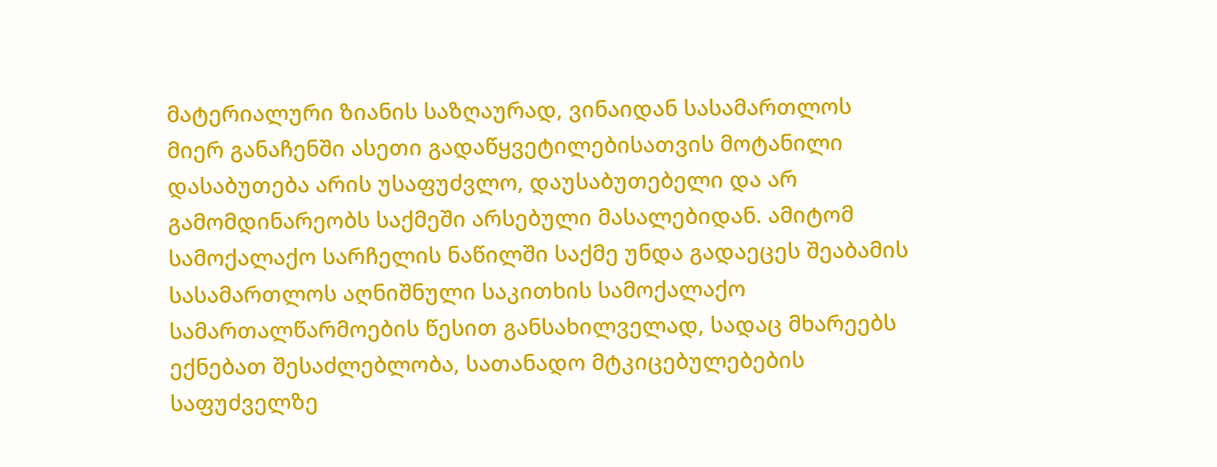მატერიალური ზიანის საზღაურად, ვინაიდან სასამართლოს მიერ განაჩენში ასეთი გადაწყვეტილებისათვის მოტანილი დასაბუთება არის უსაფუძვლო, დაუსაბუთებელი და არ გამომდინარეობს საქმეში არსებული მასალებიდან. ამიტომ სამოქალაქო სარჩელის ნაწილში საქმე უნდა გადაეცეს შეაბამის სასამართლოს აღნიშნული საკითხის სამოქალაქო სამართალწარმოების წესით განსახილველად, სადაც მხარეებს ექნებათ შესაძლებლობა, სათანადო მტკიცებულებების საფუძველზე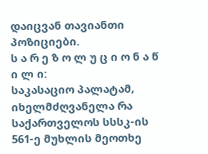დაიცვან თავიანთი პოზიციები.
ს ა რ ე ზ ო ლ უ ც ი ო ნ ა წ ი ლ ი:
საკასაციო პალატამ, იხელმძღვანელა რა საქართველოს სსსკ-ის 561-ე მუხლის მეოთხე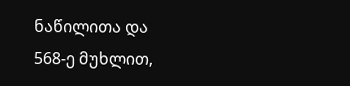ნაწილითა და 568-ე მუხლით,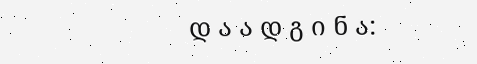დ ა ა დ გ ი ნ ა: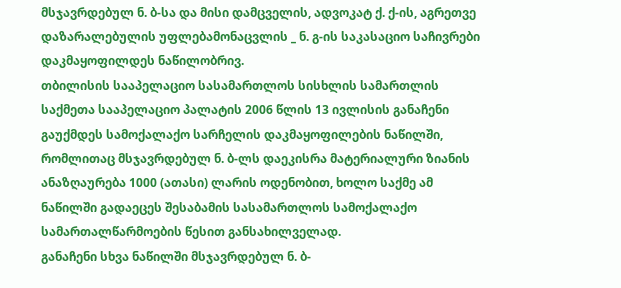მსჯავრდებულ ნ. ბ-სა და მისი დამცველის, ადვოკატ ქ. ქ-ის, აგრეთვე დაზარალებულის უფლებამონაცვლის _ ნ. გ-ის საკასაციო საჩივრები დაკმაყოფილდეს ნაწილობრივ.
თბილისის სააპელაციო სასამართლოს სისხლის სამართლის საქმეთა სააპელაციო პალატის 2006 წლის 13 ივლისის განაჩენი გაუქმდეს სამოქალაქო სარჩელის დაკმაყოფილების ნაწილში, რომლითაც მსჯავრდებულ ნ. ბ-ლს დაეკისრა მატერიალური ზიანის ანაზღაურება 1000 (ათასი) ლარის ოდენობით, ხოლო საქმე ამ ნაწილში გადაეცეს შესაბამის სასამართლოს სამოქალაქო სამართალწარმოების წესით განსახილველად.
განაჩენი სხვა ნაწილში მსჯავრდებულ ნ. ბ-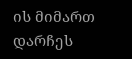ის მიმართ დარჩეს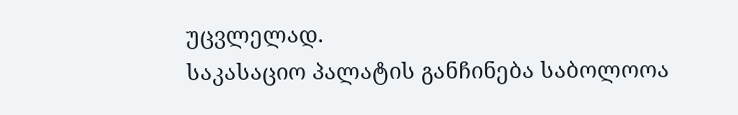უცვლელად.
საკასაციო პალატის განჩინება საბოლოოა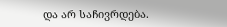და არ საჩივრდება.